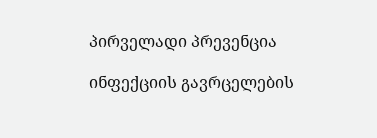პირველადი პრევენცია

ინფექციის გავრცელების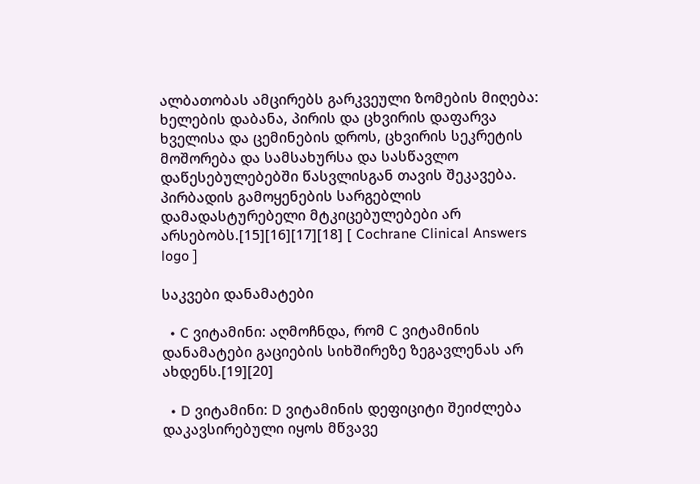ალბათობას ამცირებს გარკვეული ზომების მიღება: ხელების დაბანა, პირის და ცხვირის დაფარვა ხველისა და ცემინების დროს, ცხვირის სეკრეტის მოშორება და სამსახურსა და სასწავლო დაწესებულებებში წასვლისგან თავის შეკავება. პირბადის გამოყენების სარგებლის დამადასტურებელი მტკიცებულებები არ არსებობს.[15][16][17][18] [ Cochrane Clinical Answers logo ]

საკვები დანამატები

  • C ვიტამინი: აღმოჩნდა, რომ C ვიტამინის დანამატები გაციების სიხშირეზე ზეგავლენას არ ახდენს.[19][20]

  • D ვიტამინი: D ვიტამინის დეფიციტი შეიძლება დაკავსირებული იყოს მწვავე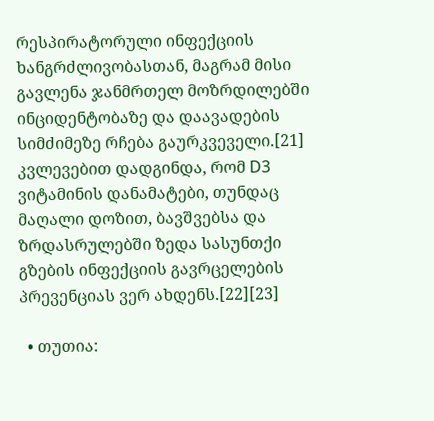რესპირატორული ინფექციის ხანგრძლივობასთან, მაგრამ მისი გავლენა ჯანმრთელ მოზრდილებში ინციდენტობაზე და დაავადების სიმძიმეზე რჩება გაურკვეველი.[21] კვლევებით დადგინდა, რომ D3 ვიტამინის დანამატები, თუნდაც მაღალი დოზით, ბავშვებსა და ზრდასრულებში ზედა სასუნთქი გზების ინფექციის გავრცელების პრევენციას ვერ ახდენს.[22][23]

  • თუთია: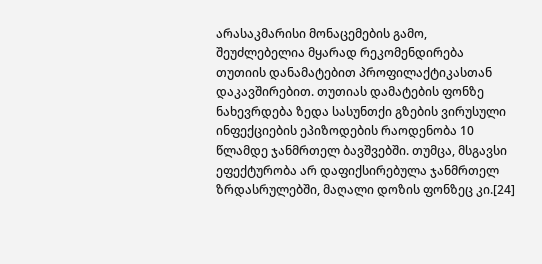არასაკმარისი მონაცემების გამო, შეუძლებელია მყარად რეკომენდირება თუთიის დანამატებით პროფილაქტიკასთან დაკავშირებით. თუთიას დამატების ფონზე ნახევრდება ზედა სასუნთქი გზების ვირუსული ინფექციების ეპიზოდების რაოდენობა 10 წლამდე ჯანმრთელ ბავშვებში. თუმცა, მსგავსი ეფექტურობა არ დაფიქსირებულა ჯანმრთელ ზრდასრულებში, მაღალი დოზის ფონზეც კი.[24]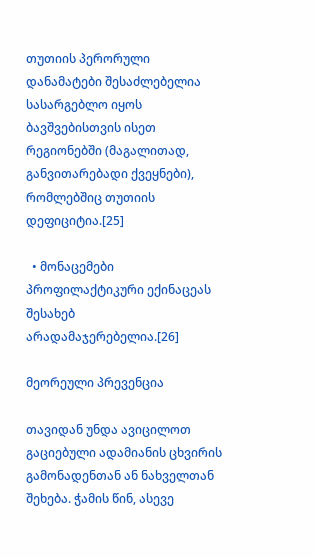თუთიის პერორული დანამატები შესაძლებელია სასარგებლო იყოს ბავშვებისთვის ისეთ რეგიონებში (მაგალითად, განვითარებადი ქვეყნები), რომლებშიც თუთიის დეფიციტია.[25]

  • მონაცემები პროფილაქტიკური ექინაცეას შესახებ არადამაჯერებელია.[26]

მეორეული პრევენცია

თავიდან უნდა ავიცილოთ გაციებული ადამიანის ცხვირის გამონადენთან ან ნახველთან შეხება. ჭამის წინ, ასევე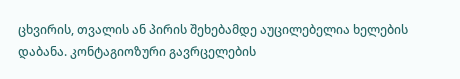ცხვირის, თვალის ან პირის შეხებამდე აუცილებელია ხელების დაბანა. კონტაგიოზური გავრცელების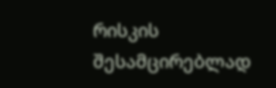რისკის შესამცირებლად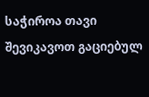საჭიროა თავი შევიკავოთ გაციებულ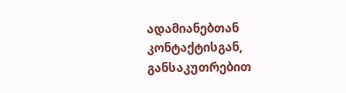ადამიანებთან კონტაქტისგან, განსაკუთრებით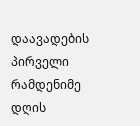დაავადების პირველი რამდენიმე დღის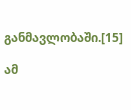განმავლობაში.[15]

ამ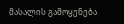მასალის გამოყენება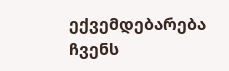ექვემდებარება ჩვენს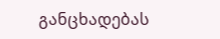განცხადებას